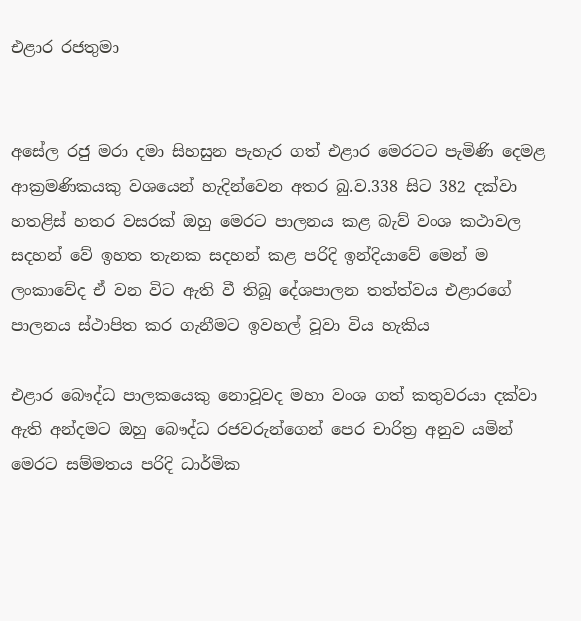එළාර රජතුමා


අසේල රජු මරා දමා සිහසුන පැහැර ගත් එළාර මෙරටට පැමිණි දෙමළ ආක්‍රමණිකයකු වශයෙන් හැදින්වෙන අතර බු.ව.338 සිට 382 දක්වා හතළිස් හතර වසරක් ඔහු මෙරට පාලනය කළ බැව් වංශ කථාවල සදහන් වේ ඉහත තැනක සදහන් කළ පරිදි ඉන්දියාවේ මෙන් ම ලංකාවේද ඒ වන විට ඇති වී තිබූ දේශපාලන තත්ත්වය එළාරගේ පාලනය ස්ථාපිත කර ගැනීමට ඉවහල් වූවා විය හැකිය

එළාර බෞද්ධ පාලකයෙකු නොවූවද මහා වංශ ගත් කතුවරයා දක්වා ඇති අන්දමට ඔහු බෞද්ධ රජවරුන්ගෙන් පෙර චාරිත්‍ර අනුව යමින් මෙරට සම්මතය පරිදි ධාර්මික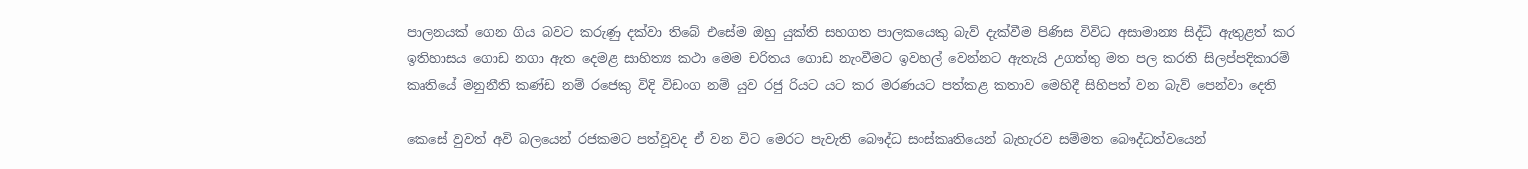පාලනයක් ගෙන ගිය බවට කරුණු දක්වා තිබේ එසේම ඔහු යුක්ති සහගත පාලකයෙකු බැව් දැක්වීම පිණිස විවිධ අසාමාන්‍ය සිද්ධි ඇතුළත් කර ඉතිහාසය ගොඩ නගා ඇත දෙමළ සාහිත්‍ය කථා මෙම චරිතය ගොඩ නැංවීමට ඉවහල් වෙන්නට ඇතැයි උගත්තු මත පල කරති සිලප්පදිකාරම් කෘතියේ මනුනීති කණ්ඩ නම් රජෙකු විදි විඩංග නම් යුව රජු රියට යට කර මරණයට පත්කළ කතාව මෙහිදී සිහිපත් වන බැව් පෙන්වා දෙති

කෙසේ වුවත් අවි බලයෙන් රජකමට පත්වූවද ඒ වන විට මෙරට පැවැති බෞද්ධ සංස්කෘතියෙන් බැහැරව සම්මත බෞද්ධත්වයෙන්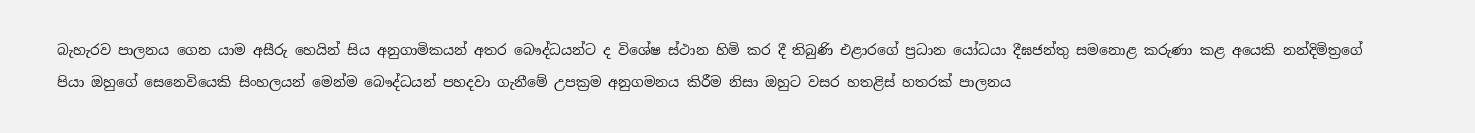බැහැරව පාලනය ගෙන යාම අසීරු හෙයින් සිය අනුගාමිකයන් අතර බෞද්ධයන්ට ද විශේෂ ස්ථාන හිමි කර දී තිබුණි එළාරගේ ප්‍රධාන යෝධයා දීඝජන්තු සමනොළ කරුණා කළ අයෙකි නන්දිමිත්‍රගේ පියා ඔහුගේ සෙනෙවියෙකි සිංහලයන් මෙන්ම බෞද්ධයන් පහදවා ගැනීමේ උපක්‍රම අනුගමනය කිරීම නිසා ඔහුට වසර හතළිස් හතරක් පාලනය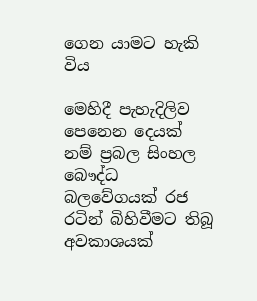ගෙන යාමට හැකි විය

මෙහිදී පැහැදිලිව පෙනෙන දෙයක් නම් ප්‍රබල සිංහල බෞද්ධ බලවේගයක් රජ රටින් බිහිවීමට තිබූ අවකාශයක්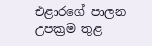එළාරගේ පාලන උපක්‍රම තුළ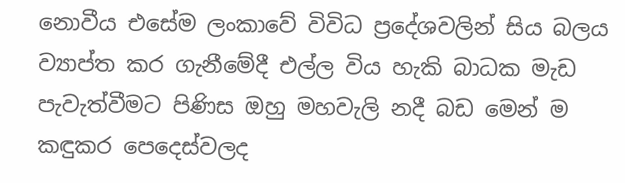නොවීය එසේම ලංකාවේ විවිධ ප්‍රදේශවලින් සිය බලය ව්‍යාප්ත කර ගැනීමේදී එල්ල විය හැකි බාධක මැඩ පැවැත්වීමට පිණිස ඔහු මහවැලි නදී බඩ මෙන් ම කඳුකර පෙදෙස්වලද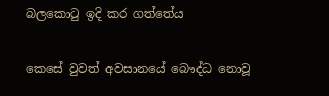බලකොටු ඉදි කර ගත්තේය

කෙසේ වුවත් අවසානයේ බෞද්ධ නොවූ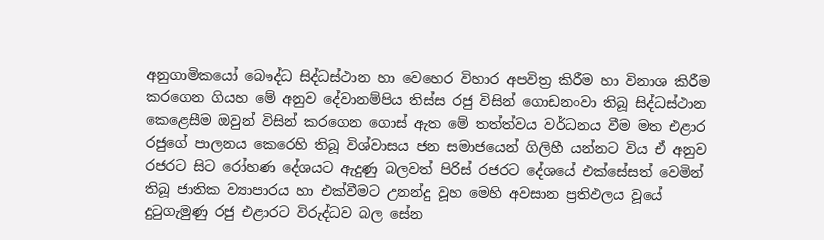අනුගාමිකයෝ බෞද්ධ සිද්ධස්ථාන හා වෙහෙර විහාර අපවිත්‍ර කිරීම හා විනාශ කිරීම කරගෙන ගියහ මේ අනුව දේවානම්පිය තිස්ස රජු විසින් ගොඩනංවා තිබූ සිද්ධස්ථාන කෙළෙසීම ඔවුන් විසින් කරගෙන ගොස් ඇත මේ තත්ත්වය වර්ධනය වීම මත එළාර රජුගේ පාලනය කෙරෙහි තිබූ විශ්වාසය ජන සමාජයෙන් ගිලිහී යන්නට විය ඒ අනුව රජරට සිට රෝහණ දේශයට ඇදුණු බලවත් පිරිස් රජරට දේශයේ එක්සේසත් වෙමින් තිබූ ජාතික ව්‍යාපාරය හා එක්වීමට උනන්දු වූහ මෙහි අවසාන ප්‍රතිඵලය වූයේ දුටුගැමුණු රජු එළාරට විරුද්ධව බල සේන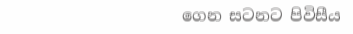ගෙන සටනට පිවිසීය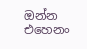ඔන්න එහෙනං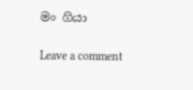මං ගියා

Leave a comment